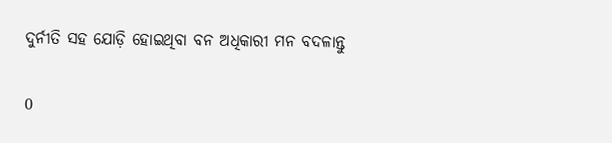ଦୁର୍ନୀତି ସହ ଯୋଡ଼ି ହୋଇଥିବା ବନ ଅଧିକାରୀ ମନ ବଦଳାନ୍ତୁ

0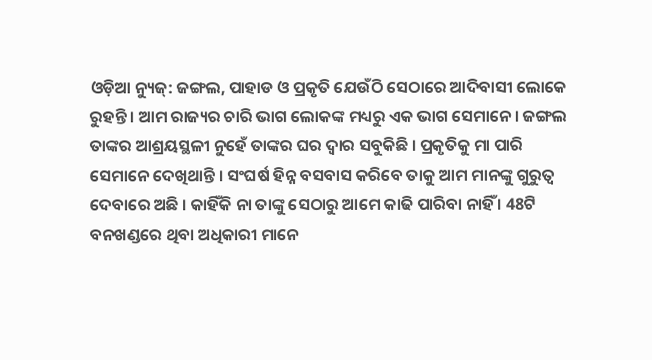ଓଡ଼ିଆ ନ୍ୟୁଜ୍: ଜଙ୍ଗଲ, ପାହାଡ ଓ ପ୍ରକୃତି ଯେଉଁଠି ସେଠାରେ ଆଦିବାସୀ ଲୋକେ ରୁହନ୍ତି । ଆମ ରାଜ୍ୟର ଚାରି ଭାଗ ଲୋକଙ୍କ ମଧ୍ୟରୁ ଏକ ଭାଗ ସେମାନେ । ଜଙ୍ଗଲ ତାଙ୍କର ଆଶ୍ରୟସ୍ଥଳୀ ନୁହେଁ ତାଙ୍କର ଘର ଦ୍ଵାର ସବୁକିଛି । ପ୍ରକୃତିକୁ ମା ପାରି ସେମାନେ ଦେଖିଥାନ୍ତି । ସଂଘର୍ଷ ହିନ୍ନ ବସବାସ କରିବେ ତାକୁ ଆମ ମାନଙ୍କୁ ଗୁରୁତ୍ଵ ଦେବାରେ ଅଛି । କାହିଁକି ନା ତାଙ୍କୁ ସେଠାରୁ ଆମେ କାଢି ପାରିବା ନାହିଁ । 48ଟି ବନଖଣ୍ଡରେ ଥିବା ଅଧିକାରୀ ମାନେ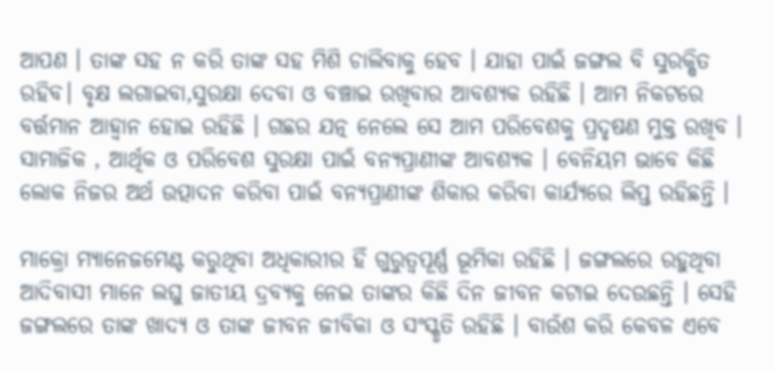ଆପଣ । ତାଙ୍କ ସହ ନ କରି ତାଙ୍କ ସହ ମିଶି ଚାଲିବାକୁ ହେବ । ଯାହା ପାଇଁ ଜଙ୍ଗଲ ବି ସୁରକ୍ଷିତ ରହିବ। ବୃକ୍ଷ ଲଗାଇବା,ସୁରକ୍ଷା ଦେବା ଓ ବଞ୍ଚାଇ ରଖିବାର ଆବଶ୍ୟକ ରହିଛି । ଆମ ନିକଟରେ ବର୍ତ୍ତମାନ ଆହ୍ବାନ ହୋଇ ରହିଛି । ଗଛର ଯତ୍ନ ନେଲେ ସେ ଆମ ପରିବେଶକୁ ପ୍ରଦୃଷଣ ମୁକ୍ତ ରଖିବ । ସାମାଜିକ , ଆର୍ଥିକ ଓ ପରିବେଶ ସୁରକ୍ଷା ପାଇଁ ବନ୍ୟପ୍ରାଣୀଙ୍କ ଆବଶ୍ୟକ । ବେନିୟମ ଭାବେ କିଛି ଲୋକ ନିଜର ଅର୍ଥ ଉତ୍ପାଦନ କରିବା ପାଇଁ ବନ୍ୟପ୍ରାଣୀଙ୍କ ଶିକାର କରିବା କାର୍ଯ୍ୟରେ ଲିପ୍ତ ରହିଛନ୍ତି ।

ମାକ୍ରୋ ମ୍ୟାନେଜମେଣ୍ଟ କରୁଥିବା ଅଧିକାରୀର ହିଁ ଗୁରୁତ୍ୱପୂର୍ଣ୍ଣ ଭୂମିକା ରହିଛି । ଜଙ୍ଗଲରେ ରହୁଥିବା ଆଦିବାସୀ ମାନେ ଲଘୁ ଜାତୀୟ ଦ୍ରବ୍ୟକୁ ନେଇ ତାଙ୍କର କିଛି ଦିନ ଜୀବନ କଟାଇ ଦେଉଛନ୍ତି । ସେହି ଜଙ୍ଗଲରେ ତାଙ୍କ ଖାଦ୍ୟ ଓ ତାଙ୍କ ଜୀବନ ଜୀବିକା ଓ ସଂସ୍କୃତି ରହିଛି । ବାଉଁଶ କରି କେବଳ ଏବେ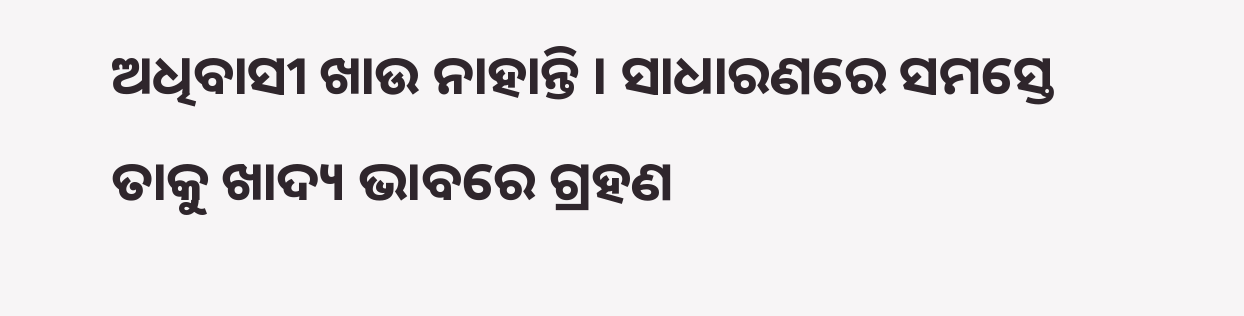ଅଧିବାସୀ ଖାଉ ନାହାନ୍ତି । ସାଧାରଣରେ ସମସ୍ତେ ତାକୁ ଖାଦ୍ୟ ଭାବରେ ଗ୍ରହଣ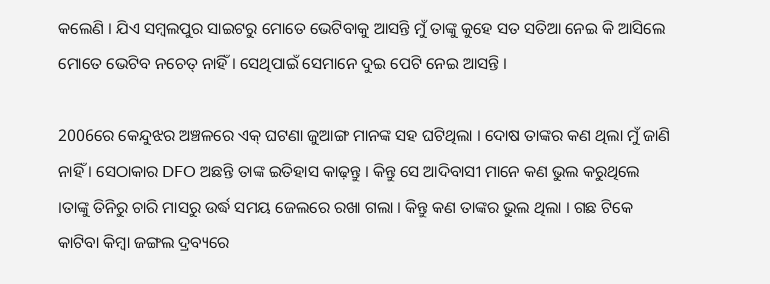କଲେଣି । ଯିଏ ସମ୍ବଲପୁର ସାଇଟରୁ ମୋତେ ଭେଟିବାକୁ ଆସନ୍ତି ମୁଁ ତାଙ୍କୁ କୁହେ ସତ ସତିଆ ନେଇ କି ଆସିଲେ ମୋତେ ଭେଟିବ ନଚେତ୍ ନାହିଁ । ସେଥିପାଇଁ ସେମାନେ ଦୁଇ ପେଟି ନେଇ ଆସନ୍ତି ।

2006ରେ କେନ୍ଦୁଝର ଅଞ୍ଚଳରେ ଏକ୍ ଘଟଣା ଜୁଆଙ୍ଗ ମାନଙ୍କ ସହ ଘଟିଥିଲା । ଦୋଷ ତାଙ୍କର କଣ ଥିଲା ମୁଁ ଜାଣି ନାହିଁ । ସେଠାକାର DFO ଅଛନ୍ତି ତାଙ୍କ ଇତିହାସ କାଢ଼ନ୍ତୁ । କିନ୍ତୁ ସେ ଆଦିବାସୀ ମାନେ କଣ ଭୁଲ କରୁଥିଲେ ।ତାଙ୍କୁ ତିନିରୁ ଚାରି ମାସରୁ ଉର୍ଦ୍ଧ ସମୟ ଜେଲରେ ରଖା ଗଲା । କିନ୍ତୁ କଣ ତାଙ୍କର ଭୁଲ ଥିଲା । ଗଛ ଟିକେ କାଟିବା କିମ୍ବା ଜଙ୍ଗଲ ଦ୍ରବ୍ୟରେ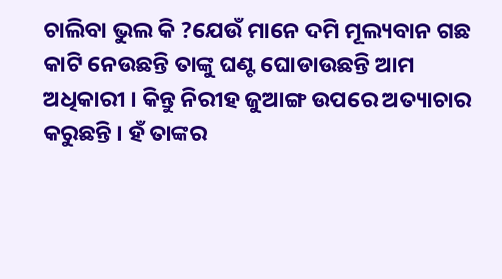ଚାଲିବା ଭୁଲ କି ?ଯେଉଁ ମାନେ ଦମି ମୂଲ୍ୟବାନ ଗଛ କାଟି ନେଉଛନ୍ତି ତାଙ୍କୁ ଘଣ୍ଟ ଘୋଡାଉଛନ୍ତି ଆମ ଅଧିକାରୀ । କିନ୍ତୁ ନିରୀହ ଜୁଆଙ୍ଗ ଉପରେ ଅତ୍ୟାଚାର କରୁଛନ୍ତି । ହଁ ତାଙ୍କର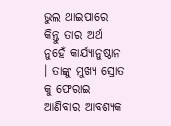ଭୁଲ ଥାଇପାରେ କିନ୍ତୁ ତାର ଅର୍ଥ ନୁହେଁ କାର୍ଯ୍ୟାନୁଷ୍ଠାନ । ତାଙ୍କୁ ମୁଖ୍ୟ ସ୍ରୋତ କୁ ଫେରାଇ ଆଣିବାର ଆବଶ୍ୟକ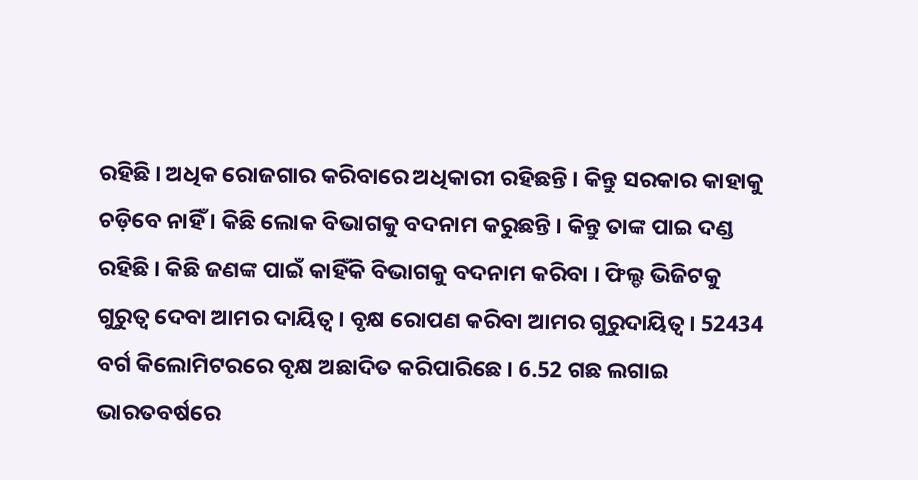ରହିଛି । ଅଧିକ ରୋଜଗାର କରିବାରେ ଅଧିକାରୀ ରହିଛନ୍ତି । କିନ୍ତୁ ସରକାର କାହାକୁ ଚଡ଼ିବେ ନାହିଁ । କିଛି ଲୋକ ବିଭାଗକୁ ବଦନାମ କରୁଛନ୍ତି । କିନ୍ତୁ ତାଙ୍କ ପାଇ ଦଣ୍ଡ ରହିଛି । କିଛି ଜଣଙ୍କ ପାଇଁ କାହିଁକି ବିଭାଗକୁ ବଦନାମ କରିବା । ଫିଲ୍ଡ ଭିଜିଟକୁ ଗୁରୁତ୍ଵ ଦେବା ଆମର ଦାୟିତ୍ଵ । ବୃକ୍ଷ ରୋପଣ କରିବା ଆମର ଗୁରୁଦାୟିତ୍ଵ । 52434 ବର୍ଗ କିଲୋମିଟରରେ ବୃକ୍ଷ ଅଛାଦିତ କରିପାରିଛେ । 6.52 ଗଛ ଲଗାଇ ଭାରତବର୍ଷରେ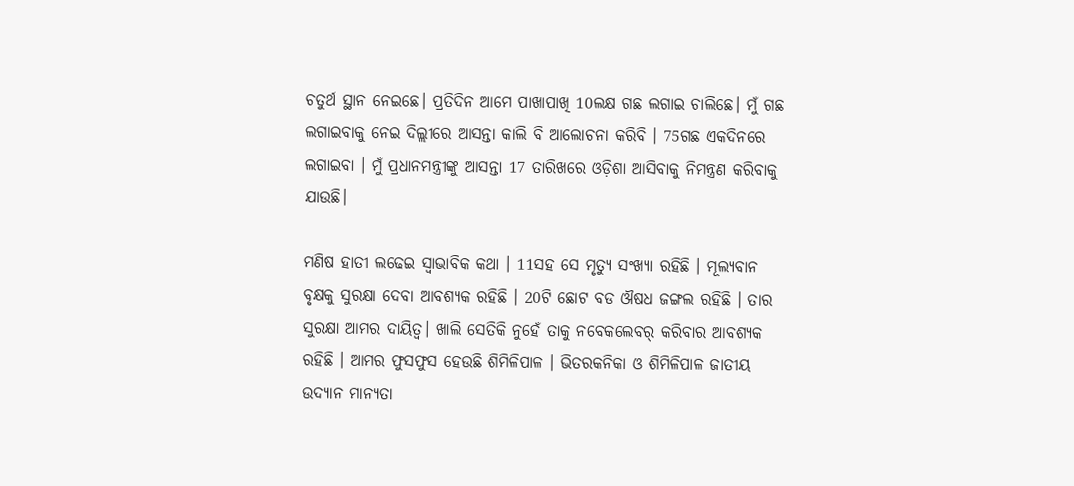ଚତୁର୍ଥ ସ୍ଥାନ ନେଇଛେ। ପ୍ରତିଦିନ ଆମେ ପାଖାପାଖି 10ଲକ୍ଷ ଗଛ ଲଗାଇ ଚାଲିଛେ। ମୁଁ ଗଛ ଲଗାଇବାକୁ ନେଇ ଦିଲ୍ଲୀରେ ଆସନ୍ତା କାଲି ବି ଆଲୋଚନା କରିବି । 75ଗଛ ଏକଦିନରେ ଲଗାଇବା । ମୁଁ ପ୍ରଧାନମନ୍ତ୍ରୀଙ୍କୁ ଆସନ୍ତା 17 ତାରିଖରେ ଓଡ଼ିଶା ଆସିବାକୁ ନିମନ୍ତ୍ରଣ କରିବାକୁ ଯାଉଛି।

ମଣିଷ ହାତୀ ଲଢେଇ ସ୍ଵାଭାବିକ କଥା । 11ସହ ସେ ମୃତ୍ୟୁ ସଂଖ୍ୟା ରହିଛି । ମୂଲ୍ୟବାନ ବୃକ୍ଷକୁ ସୁରକ୍ଷା ଦେବା ଆବଶ୍ୟକ ରହିଛି । 20ଟି ଛୋଟ ବଡ ଔଷଧ ଜଙ୍ଗଲ ରହିଛି । ତାର ସୁରକ୍ଷା ଆମର ଦାୟିତ୍ଵ। ଖାଲି ସେତିକି ନୁହେଁ ତାକୁ ନବେକଲେବର୍ କରିବାର ଆବଶ୍ୟକ ରହିଛି । ଆମର ଫୁସଫୁସ ହେଉଛି ଶିମିଳିପାଳ । ଭିତରକନିକା ଓ ଶିମିଳିପାଳ ଜାତୀୟ ଉଦ୍ୟାନ ମାନ୍ୟତା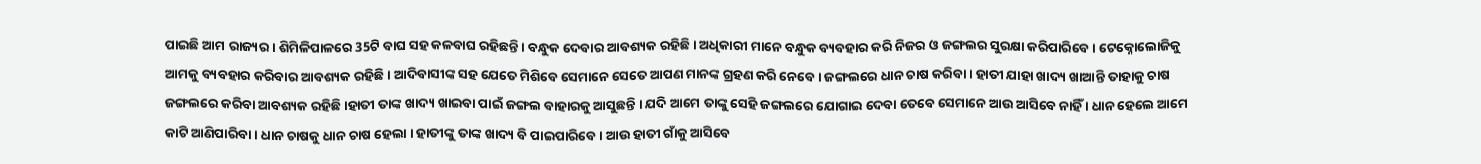ପାଇଛି ଆମ ରାଜ୍ୟର । ଶିମିଳିପାଳରେ 35ଟି ବାଘ ସହ କଳବାଘ ରହିଛନ୍ତି । ବନ୍ଧୁକ ଦେବାର ଆବଶ୍ୟକ ରହିଛି । ଅଧିକାରୀ ମାନେ ବନ୍ଧୁକ ବ୍ୟବହାର କରି ନିଜର ଓ ଜଙ୍ଗଲର ସୁରକ୍ଷା କରିପାରିବେ । ଟେକ୍ନୋଲୋଜିକୁ ଆମକୁ ବ୍ୟବହାର କରିବାର ଆବଶ୍ୟକ ରହିଛି । ଆଦିବାସୀଙ୍କ ସହ ଯେତେ ମିଶିବେ ସେମାନେ ସେତେ ଆପଣ ମାନଙ୍କ ଗ୍ରହଣ କରି ନେବେ। ଜଙ୍ଗଲରେ ଧାନ ଚାଷ କରିବା । ହାତୀ ଯାହା ଖାଦ୍ୟ ଖାଆନ୍ତି ତାହାକୁ ଚାଷ ଜଙ୍ଗଲରେ କରିବା ଆବଶ୍ୟକ ରହିଛି ।ହାତୀ ତାଙ୍କ ଖାଦ୍ୟ ଖାଇବା ପାଇଁ ଜଙ୍ଗଲ ବାହାରକୁ ଆସୁଛନ୍ତି । ଯଦି ଆମେ ତାଙ୍କୁ ସେହି ଜଙ୍ଗଲରେ ଯୋଗାଇ ଦେବା ତେବେ ସେମାନେ ଆଉ ଆସିବେ ନାହିଁ । ଧାନ ହେଲେ ଆମେ କାଟି ଆଣିପାରିବା। ଧାନ ଚାଷକୁ ଧାନ ଚାଷ ହେଲା । ହାତୀଙ୍କୁ ତାଙ୍କ ଖାଦ୍ୟ ବି ପାଇପାରିବେ । ଆଉ ହାତୀ ଗାଁକୁ ଆସିବେ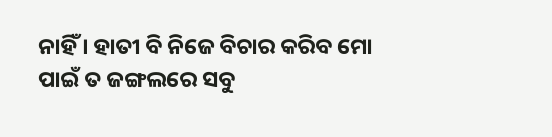ନାହିଁ । ହାତୀ ବି ନିଜେ ବିଚାର କରିବ ମୋ ପାଇଁ ତ ଜଙ୍ଗଲରେ ସବୁ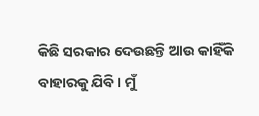କିଛି ସରକାର ଦେଉଛନ୍ତି ଆଉ କାହିଁକି ବାହାରକୁ ଯିବି । ମୁଁ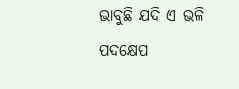ଭାବୁଛି ଯଦି ଏ ଭଳି ପଦକ୍ଷେପ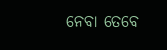ନେବା ତେବେ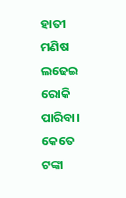ହାତୀ ମଣିଷ ଲଢେଇ ରୋକି ପାରିବା। କେତେ ଟଙ୍କା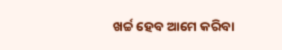ଖର୍ଚ୍ଚ ହେବ ଆମେ କରିବା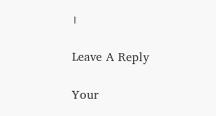।

Leave A Reply

Your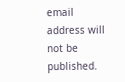email address will not be published.